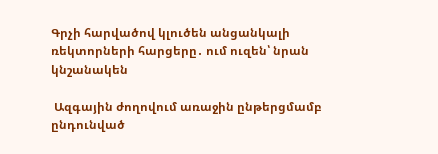Գրչի հարվածով կլուծեն անցանկալի ռեկտորների հարցերը․ ում ուզեն՝ նրան կնշանակեն

 Ազգային ժողովում առաջին ընթերցմամբ ընդունված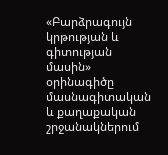«Բարձրագույն կրթության և գիտության մասին» օրինագիծը մասնագիտական և քաղաքական շրջանակներում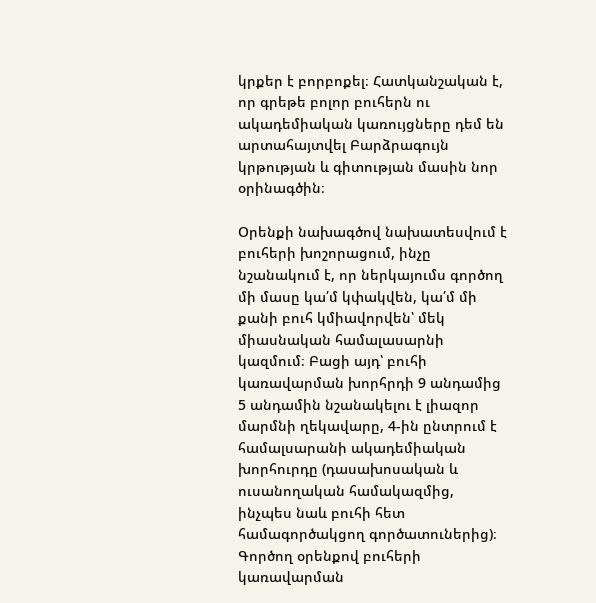կրքեր է բորբոքել։ Հատկանշական է, որ գրեթե բոլոր բուհերն ու ակադեմիական կառույցները դեմ են արտահայտվել Բարձրագույն կրթության և գիտության մասին նոր օրինագծին։

Օրենքի նախագծով նախատեսվում է բուհերի խոշորացում, ինչը նշանակում է, որ ներկայումս գործող մի մասը կա՛մ կփակվեն, կա՛մ մի քանի բուհ կմիավորվեն՝ մեկ միասնական համալասարնի կազմում։ Բացի այդ՝ բուհի կառավարման խորհրդի 9 անդամից 5 անդամին նշանակելու է լիազոր մարմնի ղեկավարը, 4-ին ընտրում է համալսարանի ակադեմիական խորհուրդը (դասախոսական և ուսանողական համակազմից, ինչպես նաև բուհի հետ համագործակցող գործատուներից)։ Գործող օրենքով բուհերի կառավարման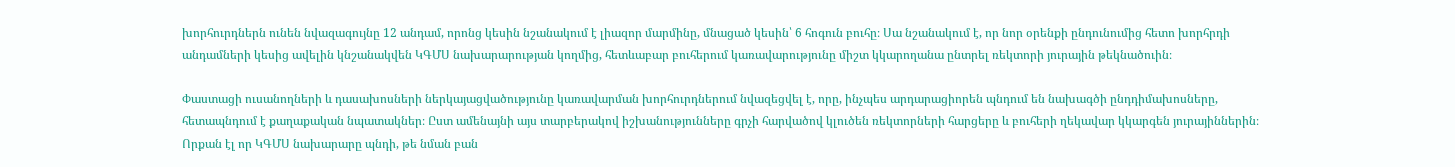խորհուրդներն ունեն նվազագույնը 12 անդամ, որոնց կեսին նշանակում է լիազոր մարմինը, մնացած կեսին՝ 6 հոգուն բուհը։ Սա նշանակում է, որ նոր օրենքի ընդունումից հետո խորհրդի անդամների կեսից ավելին կնշանակվեն ԿԳՄՍ նախարարության կողմից, հետևաբար բուհերում կառավարությունը միշտ կկարողանա ընտրել ռեկտորի յուրային թեկնածուին։

Փաստացի ուսանողների և դասախոսների ներկայացվածությունը կառավարման խորհուրդներում նվազեցվել է, որը, ինչպես արդարացիորեն պնդում են նախագծի ընդդիմախոսները, հետապնդում է քաղաքական նպատակներ։ Ըստ ամենայնի այս տարբերակով իշխանությունները գրչի հարվածով կլուծեն ռեկտորների հարցերը և բուհերի ղեկավար կկարգեն յուրայիններին։ Որքան էլ որ ԿԳՄՍ նախարարը պնդի, թե նման բան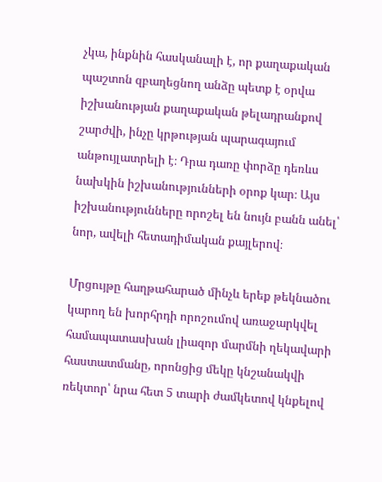չկա, ինքնին հասկանալի է, որ քաղաքական պաշտոն զբաղեցնող անձը պետք է օրվա իշխանության քաղաքական թելադրանքով շարժվի, ինչը կրթության պարագայում անթույլատրելի է։ Դրա դառը փորձը դեռևս նախկին իշխանությունների օրոք կար։ Այս իշխանությունները որոշել են նույն բանն անել՝ նոր, ավելի հետադիմական քայլերով։

Մրցույթը հաղթահարած մինչև երեք թեկնածու կարող են խորհրդի որոշումով առաջարկվել համապատասխան լիազոր մարմնի ղեկավարի հաստատմանը, որոնցից մեկը կնշանակվի ռեկտոր՝ նրա հետ 5 տարի ժամկետով կնքելով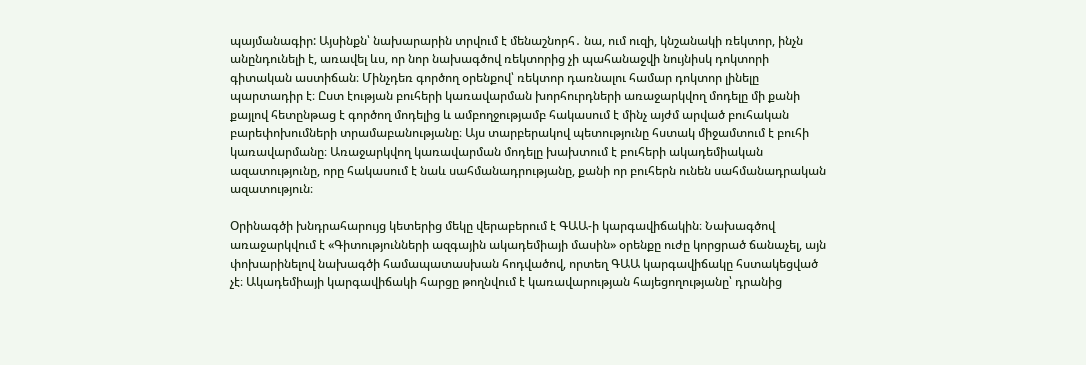պայմանագիր: Այսինքն՝ նախարարին տրվում է մենաշնորհ․ նա, ում ուզի, կնշանակի ռեկտոր, ինչն անընդունելի է, առավել ևս, որ նոր նախագծով ռեկտորից չի պահանաջվի նույնիսկ դոկտորի գիտական աստիճան։ Մինչդեռ գործող օրենքով՝ ռեկտոր դառնալու համար դոկտոր լինելը պարտադիր է։ Ըստ էության բուհերի կառավարման խորհուրդների առաջարկվող մոդելը մի քանի քայլով հետընթաց է գործող մոդելից և ամբողջությամբ հակասում է մինչ այժմ արված բուհական բարեփոխումների տրամաբանությանը։ Այս տարբերակով պետությունը հստակ միջամտում է բուհի կառավարմանը։ Առաջարկվող կառավարման մոդելը խախտում է բուհերի ակադեմիական ազատությունը, որը հակասում է նաև սահմանադրությանը, քանի որ բուհերն ունեն սահմանադրական ազատություն։

Օրինագծի խնդրահարույց կետերից մեկը վերաբերում է ԳԱԱ-ի կարգավիճակին։ Նախագծով առաջարկվում է «Գիտությունների ազգային ակադեմիայի մասին» օրենքը ուժը կորցրած ճանաչել, այն փոխարինելով նախագծի համապատասխան հոդվածով, որտեղ ԳԱԱ կարգավիճակը հստակեցված չէ։ Ակադեմիայի կարգավիճակի հարցը թողնվում է կառավարության հայեցողությանը՝ դրանից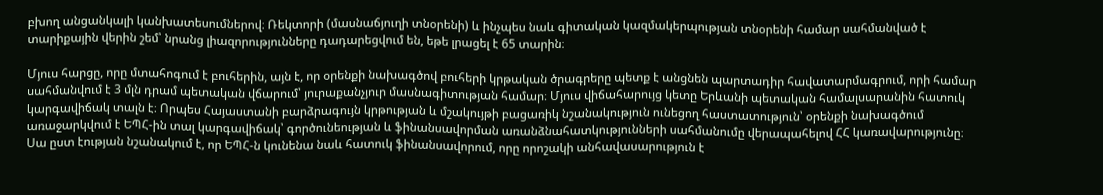բխող անցանկալի կանխատեսումներով։ Ռեկտորի (մասնաճյուղի տնօրենի) և ինչպես նաև գիտական կազմակերպության տնօրենի համար սահմանված է տարիքային վերին շեմ՝ նրանց լիազորությունները դադարեցվում են, եթե լրացել է 65 տարին։

Մյուս հարցը, որը մտահոգում է բուհերին, այն է, որ օրենքի նախագծով բուհերի կրթական ծրագրերը պետք է անցնեն պարտադիր հավատարմագրում, որի համար սահմանվում է 3 մլն դրամ պետական վճարում՝ յուրաքանչյուր մասնագիտության համար։ Մյուս վիճահարույց կետը Երևանի պետական համալսարանին հատուկ կարգավիճակ տալն է։ Որպես Հայաստանի բարձրագույն կրթության և մշակույթի բացառիկ նշանակություն ունեցող հաստատություն՝ օրենքի նախագծում առաջարկվում է ԵՊՀ-ին տալ կարգավիճակ՝ գործունեության և ֆինանսավորման առանձնահատկությունների սահմանումը վերապահելով ՀՀ կառավարությունը։ Սա ըստ էության նշանակում է, որ ԵՊՀ-ն կունենա նաև հատուկ ֆինանսավորում, որը որոշակի անհավասարություն է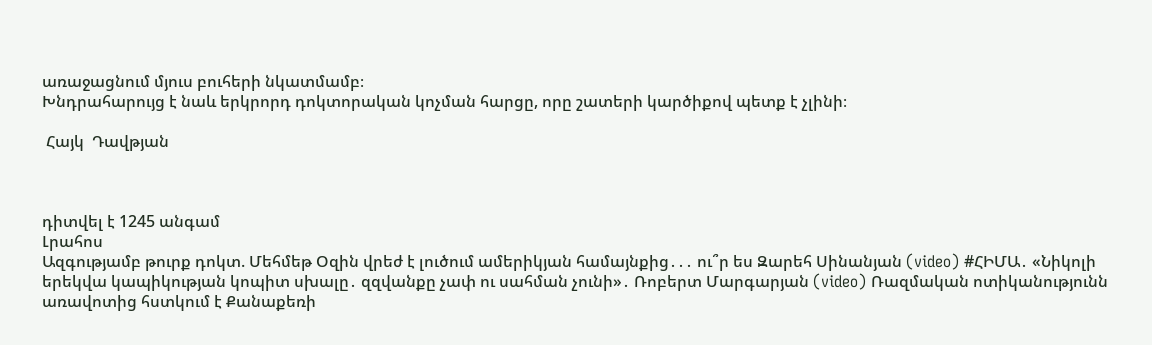առաջացնում մյուս բուհերի նկատմամբ։
Խնդրահարույց է նաև երկրորդ դոկտորական կոչման հարցը, որը շատերի կարծիքով պետք է չլինի։

 Հայկ  Դավթյան



դիտվել է 1245 անգամ
Լրահոս
Ազգությամբ թուրք դոկտ. Մեհմեթ Օզին վրեժ է լուծում ամերիկյան համայնքից․․․ ու՞ր ես Զարեհ Սինանյան (video) #ՀԻՄԱ․ «Նիկոլի երեկվա կապիկության կոպիտ սխալը․ զզվանքը չափ ու սահման չունի»․ Ռոբերտ Մարգարյան (video) Ռազմական ոտիկանությունն առավոտից հստկում է Քանաքեռի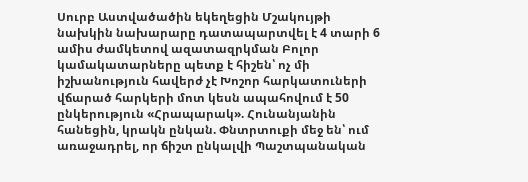Սուրբ Աստվածածին եկեղեցին Մշակույթի նախկին նախարարը դատապարտվել է 4 տարի 6 ամիս ժամկետով ազատազրկման Բոլոր կամակատարները պետք է հիշեն՝ ոչ մի իշխանություն հավերժ չէ Խոշոր հարկատուների վճարած հարկերի մոտ կեսն ապահովում է 50 ընկերություն «Հրապարակ». Հունանյանին հանեցին, կրակն ընկան. Փնտրտուքի մեջ են՝ ում առաջադրել, որ ճիշտ ընկալվի Պաշտպանական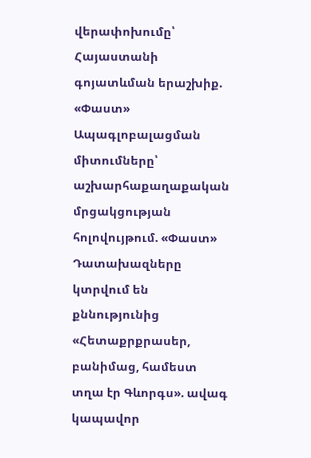վերափոխումը՝ Հայաստանի գոյատևման երաշխիք. «Փաստ» Ապագլոբալացման միտումները՝ աշխարհաքաղաքական մրցակցության հոլովույթում. «Փաստ» Դատախազները կտրվում են քննությունից «Հետաքրքրասեր, բանիմաց, համեստ տղա էր Գևորգս». ավագ կապավոր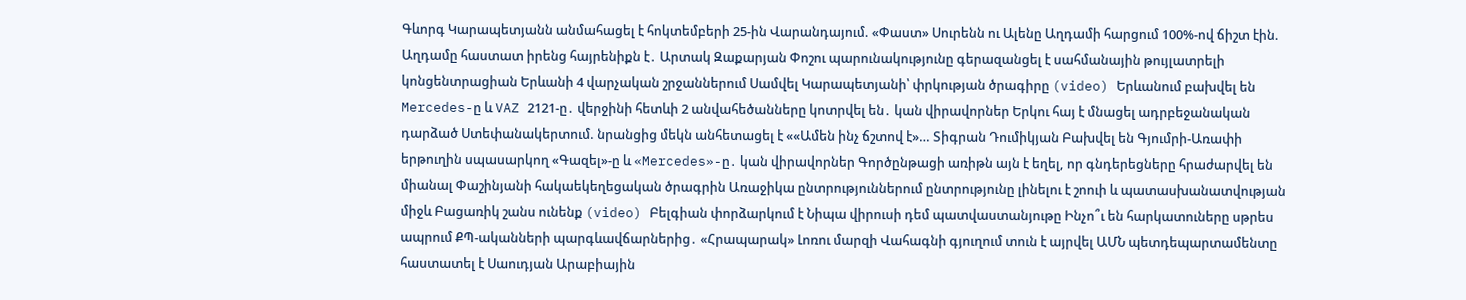Գևորգ Կարապետյանն անմահացել է հոկտեմբերի 25-ին Վարանդայում. «Փաստ» Սուրենն ու Ալենը Աղդամի հարցում 100%-ով ճիշտ էին. Աղդամը հաստատ իրենց հայրենիքն է․ Արտակ Զաքարյան Փոշու պարունակությունը գերազանցել է սահմանային թույլատրելի կոնցենտրացիան Երևանի 4 վարչական շրջաններում Սամվել Կարապետյանի՝ փրկության ծրագիրը (video) Երևանում բախվել են Mercedes-ը և VAZ 2121-ը․ վերջինի հետևի 2 անվահեծանները կոտրվել են․ կան վիրավորներ Երկու հայ է մնացել ադրբեջանական դարձած Ստեփանակերտում. նրանցից մեկն անհետացել է ««Ամեն ինչ ճշտով է»… Տիգրան Դումիկյան Բախվել են Գյումրի-Առափի երթուղին սպասարկող «Գազել»-ը և «Mercedes»-ը․ կան վիրավորներ Գործընթացի առիթն այն է եղել, որ գնդերեցները հրաժարվել են միանալ Փաշինյանի հակաեկեղեցական ծրագրին Առաջիկա ընտրություններում ընտրությունը լինելու է շոուի և պատասխանատվության միջև Բացառիկ շանս ունենք (video) Բելգիան փորձարկում է Նիպա վիրուսի դեմ պատվաստանյութը Ինչո՞ւ են հարկատուները սթրես ապրում ՔՊ-ականների պարգևավճարներից․ «Հրապարակ» Լոռու մարզի Վահագնի գյուղում տուն է այրվել ԱՄՆ պետդեպարտամենտը հաստատել է Սաուդյան Արաբիային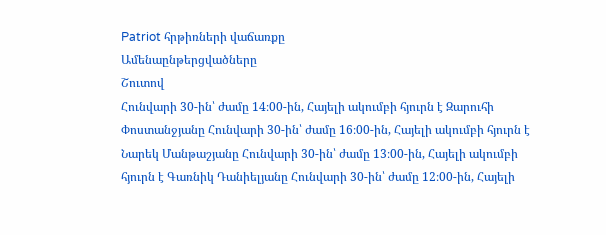Patriot հրթիռների վաճառքը
Ամենաընթերցվածները
Շուտով
Հունվարի 30-ին՝ ժամը 14։00-ին, Հայելի ակումբի հյուրն է Զարուհի Փոստանջյանը Հունվարի 30-ին՝ ժամը 16։00-ին, Հայելի ակումբի հյուրն է Նարեկ Մանթաշյանը Հունվարի 30-ին՝ ժամը 13։00-ին, Հայելի ակումբի հյուրն է Գառնիկ Դանիելյանը Հունվարի 30-ին՝ ժամը 12։00-ին, Հայելի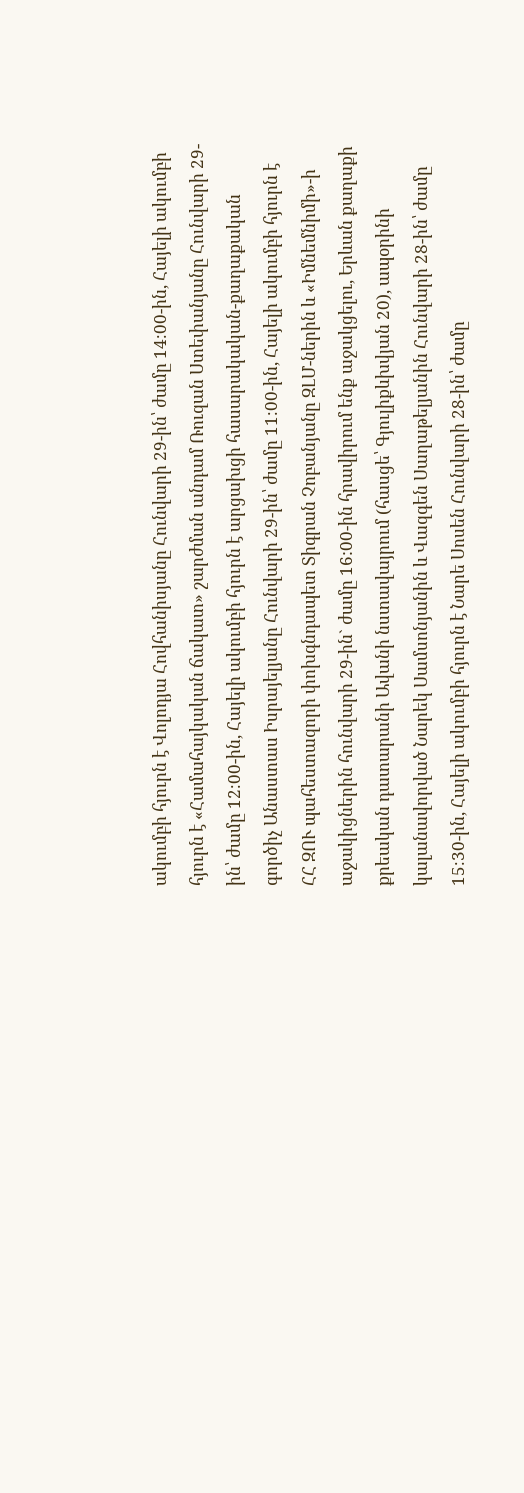ակումբի հյուրն է Վոլոդյա Հովհանիսյանը Հունվարի 29-ին՝ ժամը 14։00-ին, Հայելի ակումբի հյուրն է «Համահայկական ճակատ» շարժման անդամ Ռուզան Ստեփանյանը Հունվարի 29-ին՝ ժամը 12։00-ին, Հայելի ակումբի հյուրն է արցախցի հասարակական-քաղաքական գործիչ Անաստաս Իսրայելյանը Հունվարի 29-ին՝ ժամը 11։00-ին, Հայելի ակումբի հյուրն է ՀՀ ԶՈՒ պահեստազորի փոխգնդապետ Տիգրան Չոբանյանը ԶԼՄ-ներին և «Իմնեմնիմի»-ի աջակիցներին հունվարի 29-ին` ժամը 16:00-ին հրավիրում ենք աջակցելու, Երևան քաղաքի քրեական դատարանի Ավանի նստավայրում (հասցե՝ Գյուլիքևխվյան 20), ապօրինի կալանավորված Նարեկ Սամսոնյանին և Վազգեն Սաղաթելյանին Հունվարի 28-ին՝ ժամը 15։30-ին, Հայելի ակումբի հյուրն է Նարե Սոսեն Հունվարի 28-ին՝ ժամը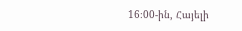16։00-ին, Հայելի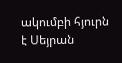ակումբի հյուրն է Սեյրան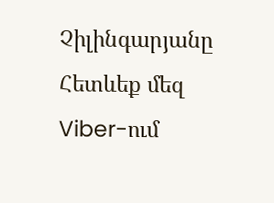Չիլինգարյանը
Հետևեք մեզ Viber-ում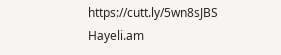https://cutt.ly/5wn8sJBS
Hayeli.am